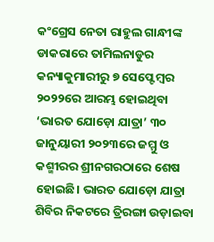କଂଗ୍ରେସ ନେତା ରାହୁଲ ଗାନ୍ଧୀଙ୍କ ଡାକରାରେ ତାମିଲନାଡୁର କନ୍ୟାକୁମାରୀରୁ ୭ ସେପ୍ଟେମ୍ବର ୨୦୨୨ରେ ଆରମ୍ଭ ହୋଇଥିବା ‘ଭାରତ ଯୋଡ଼ୋ ଯାତ୍ରା’ ୩୦ ଜାନୁୟାରୀ ୨୦୨୩ରେ ଜମ୍ମୁ ଓ କଶ୍ମୀରର ଶ୍ରୀନଗରଠାରେ ଶେଷ ହୋଇଛି। ଭାରତ ଯୋଡ଼ୋ ଯାତ୍ରା ଶିବିର ନିକଟରେ ତ୍ରିରଙ୍ଗା ଉଡ଼ାଇବା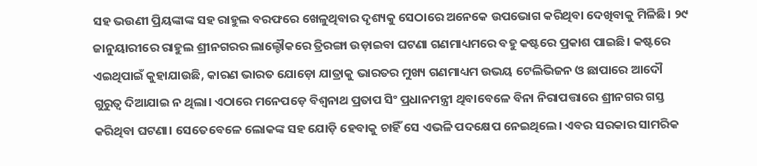ସହ ଭଉଣୀ ପ୍ରିୟଙ୍କାଙ୍କ ସହ ରାହୁଲ ବରଫରେ ଖେଳୁଥିବାର ଦୃଶ୍ୟକୁ ସେଠାରେ ଅନେକେ ଉପଭୋଗ କରିଥିବା ଦେଖିବାକୁ ମିଳିଛି। ୨୯ ଜାନୁୟାରୀରେ ରାହୁଲ ଶ୍ରୀନଗରର ଲାଲ୍ଚୌକରେ ତ୍ରିରଙ୍ଗା ଉଡ଼ାଇବା ଘଟଣା ଗଣମାଧ୍ୟମରେ ବହୁ କଷ୍ଟରେ ପ୍ରକାଶ ପାଇଛି। କଷ୍ଟରେ ଏଇଥିପାଇଁ କୁହାଯାଉଛି, କାରଣ ଭାରତ ଯୋଡ଼ୋ ଯାତ୍ରାକୁ ଭାରତର ମୁଖ୍ୟ ଗଣମାଧ୍ୟମ ଉଭୟ ଟେଲିଭିଜନ ଓ ଛାପାରେ ଆଦୌ ଗୁରୁତ୍ୱ ଦିଆଯାଇ ନ ଥିଲା। ଏଠାରେ ମନେପଡ଼େ ବିଶ୍ୱନାଥ ପ୍ରତାପ ସିଂ ପ୍ରଧାନମନ୍ତ୍ରୀ ଥିବାବେଳେ ବିନା ନିରାପତ୍ତାରେ ଶ୍ରୀନଗର ଗସ୍ତ କରିଥିବା ଘଟଣା। ସେତେବେଳେ ଲୋକଙ୍କ ସହ ଯୋଡ଼ି ହେବାକୁ ଚାହିଁ ସେ ଏଭଳି ପଦକ୍ଷେପ ନେଇଥିଲେ। ଏବର ସରକାର ସାମରିକ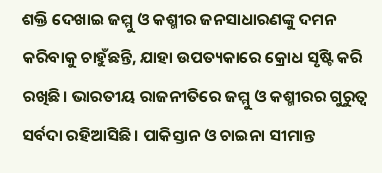ଶକ୍ତି ଦେଖାଇ ଜମ୍ମୁ ଓ କଶ୍ମୀର ଜନସାଧାରଣଙ୍କୁ ଦମନ କରିବାକୁ ଚାହୁଁଛନ୍ତି, ଯାହା ଉପତ୍ୟକାରେ କ୍ରୋଧ ସୃଷ୍ଟି କରି ରଖିଛି। ଭାରତୀୟ ରାଜନୀତିରେ ଜମ୍ମୁ ଓ କଶ୍ମୀରର ଗୁରୁତ୍ୱ ସର୍ବଦା ରହିଆସିଛି। ପାକିସ୍ତାନ ଓ ଚାଇନା ସୀମାନ୍ତ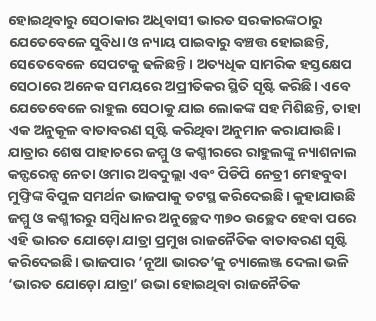ହୋଇଥିବାରୁ ସେଠାକାର ଅଧିବାସୀ ଭାରତ ସରକାରଙ୍କଠାରୁ ଯେତେବେଳେ ସୁବିଧା ଓ ନ୍ୟାୟ ପାଇବାରୁ ବଞ୍ଚତ୍ତ ହୋଇଛନ୍ତି, ସେତେବେଳେ ସେପଟକୁ ଢଳିଛନ୍ତି। ଅତ୍ୟଧିକ ସାମରିକ ହସ୍ତକ୍ଷେପ ସେଠାରେ ଅନେକ ସମୟରେ ଅପ୍ରୀତିକର ସ୍ଥିତି ସୃଷ୍ଟି କରିଛି। ଏବେ ଯେତେବେଳେ ରାହୁଲ ସେଠାକୁ ଯାଇ ଲୋକଙ୍କ ସହ ମିଶିଛନ୍ତି, ତାହା ଏକ ଅନୁକୂଳ ବାତାବରଣ ସୃଷ୍ଟି କରିଥିବା ଅନୁମାନ କରାଯାଉଛି। ଯାତ୍ରାର ଶେଷ ପାହାଚରେ ଜମ୍ମୁ ଓ କଶ୍ମୀରରେ ରାହୁଲଙ୍କୁ ନ୍ୟାଶନାଲ କନ୍ଫରେନ୍ସ ନେତା ଓମାର ଅବଦୁଲ୍ଲା ଏବଂ ପିଡିପି ନେତ୍ରୀ ମେହବୁବା ମୁଫ୍ତିଙ୍କ ବିପୁଳ ସମର୍ଥନ ଭାଜପାକୁ ତଟସ୍ଥ କରିଦେଇଛି। କୁହାଯାଉଛି ଜମ୍ମୁ ଓ କଶ୍ମୀରରୁ ସମ୍ବିଧାନର ଅନୁଚ୍ଛେଦ ୩୭୦ ଉଚ୍ଛେଦ ହେବା ପରେ ଏହି ଭାରତ ଯୋଡ଼ୋ ଯାତ୍ରା ପ୍ରମୁଖ ରାଜନୈତିକ ବାତାବରଣ ସୃଷ୍ଟି କରିଦେଇଛି। ଭାଜପାର ‘ନୂଆ ଭାରତ’କୁ ଚ୍ୟାଲେଞ୍ଜ ଦେଲା ଭଳି ‘ଭାରତ ଯୋଡ଼ୋ ଯାତ୍ରା’ ଉଭା ହୋଇଥିବା ରାଜନୈତିକ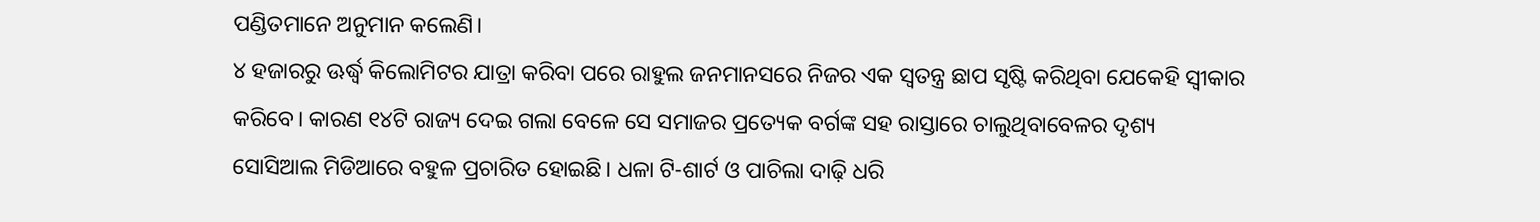ପଣ୍ଡିତମାନେ ଅନୁମାନ କଲେଣି।
୪ ହଜାରରୁ ଊର୍ଦ୍ଧ୍ୱ କିଲୋମିଟର ଯାତ୍ରା କରିବା ପରେ ରାହୁଲ ଜନମାନସରେ ନିଜର ଏକ ସ୍ବତନ୍ତ୍ର ଛାପ ସୃଷ୍ଟି କରିଥିବା ଯେକେହି ସ୍ବୀକାର କରିବେ। କାରଣ ୧୪ଟି ରାଜ୍ୟ ଦେଇ ଗଲା ବେଳେ ସେ ସମାଜର ପ୍ରତ୍ୟେକ ବର୍ଗଙ୍କ ସହ ରାସ୍ତାରେ ଚାଲୁଥିବାବେଳର ଦୃଶ୍ୟ ସୋସିଆଲ ମିଡିଆରେ ବହୁଳ ପ୍ରଚାରିତ ହୋଇଛି। ଧଳା ଟି-ଶାର୍ଟ ଓ ପାଚିଲା ଦାଢ଼ି ଧରି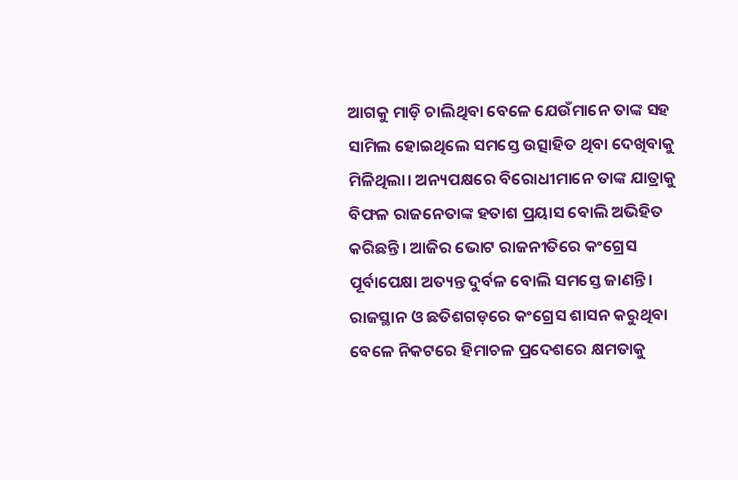ଆଗକୁ ମାଡ଼ି ଚାଲିଥିବା ବେଳେ ଯେଉଁମାନେ ତାଙ୍କ ସହ ସାମିଲ ହୋଇଥିଲେ ସମସ୍ତେ ଉତ୍ସାହିତ ଥିବା ଦେଖିବାକୁ ମିଳିଥିଲା। ଅନ୍ୟପକ୍ଷରେ ବିରୋଧୀମାନେ ତାଙ୍କ ଯାତ୍ରାକୁ ବିଫଳ ରାଜନେତାଙ୍କ ହତାଶ ପ୍ରୟାସ ବୋଲି ଅଭିହିତ କରିଛନ୍ତି। ଆଜିର ଭୋଟ ରାଜନୀତିରେ କଂଗ୍ରେସ ପୂର୍ବାପେକ୍ଷା ଅତ୍ୟନ୍ତ ଦୁର୍ବଳ ବୋଲି ସମସ୍ତେ ଜାଣନ୍ତି। ରାଜସ୍ଥାନ ଓ ଛତିଶଗଡ଼ରେ କଂଗ୍ରେସ ଶାସନ କରୁଥିବା ବେଳେ ନିକଟରେ ହିମାଚଳ ପ୍ରଦେଶରେ କ୍ଷମତାକୁ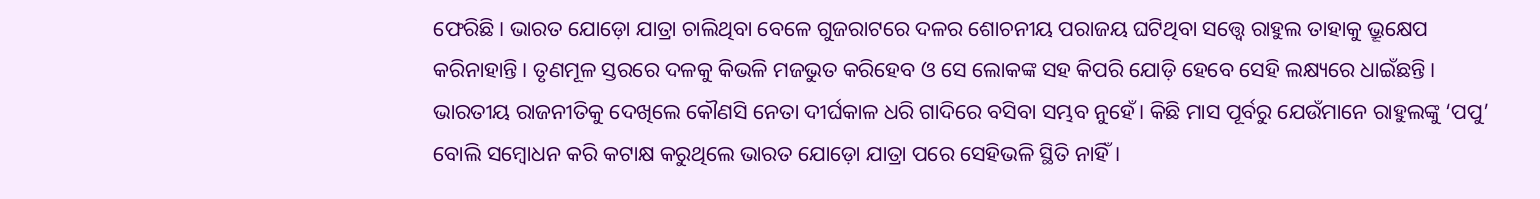ଫେରିଛି। ଭାରତ ଯୋଡ଼ୋ ଯାତ୍ରା ଚାଲିଥିବା ବେଳେ ଗୁଜରାଟରେ ଦଳର ଶୋଚନୀୟ ପରାଜୟ ଘଟିଥିବା ସତ୍ତ୍ୱେ ରାହୁଲ ତାହାକୁ ଭ୍ରୂକ୍ଷେପ କରିନାହାନ୍ତି। ତୃଣମୂଳ ସ୍ତରରେ ଦଳକୁ କିଭଳି ମଜଭୁତ କରିହେବ ଓ ସେ ଲୋକଙ୍କ ସହ କିପରି ଯୋଡ଼ି ହେବେ ସେହି ଲକ୍ଷ୍ୟରେ ଧାଇଁଛନ୍ତି। ଭାରତୀୟ ରାଜନୀତିକୁ ଦେଖିଲେ କୌଣସି ନେତା ଦୀର୍ଘକାଳ ଧରି ଗାଦିରେ ବସିବା ସମ୍ଭବ ନୁହେଁ। କିଛି ମାସ ପୂର୍ବରୁ ଯେଉଁମାନେ ରାହୁଲଙ୍କୁ ‘ପପୁ’ ବୋଲି ସମ୍ବୋଧନ କରି କଟାକ୍ଷ କରୁଥିଲେ ଭାରତ ଯୋଡ଼ୋ ଯାତ୍ରା ପରେ ସେହିଭଳି ସ୍ଥିତି ନାହିଁ।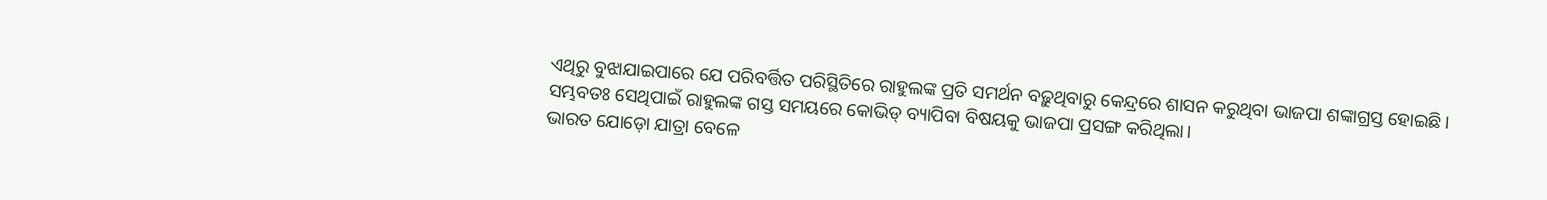ଏଥିରୁ ବୁଝାଯାଇପାରେ ଯେ ପରିବର୍ତ୍ତିତ ପରିସ୍ଥିତିରେ ରାହୁଲଙ୍କ ପ୍ରତି ସମର୍ଥନ ବଢ଼ୁଥିବାରୁ କେନ୍ଦ୍ରରେ ଶାସନ କରୁଥିବା ଭାଜପା ଶଙ୍କାଗ୍ରସ୍ତ ହୋଇଛି। ସମ୍ଭବତଃ ସେଥିପାଇଁ ରାହୁଲଙ୍କ ଗସ୍ତ ସମୟରେ କୋଭିଡ୍ ବ୍ୟାପିବା ବିଷୟକୁ ଭାଜପା ପ୍ରସଙ୍ଗ କରିଥିଲା।
ଭାରତ ଯୋଡ଼ୋ ଯାତ୍ରା ବେଳେ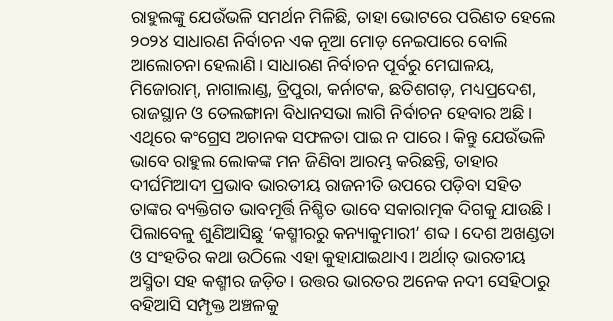ରାହୁଲଙ୍କୁ ଯେଉଁଭଳି ସମର୍ଥନ ମିଳିଛି, ତାହା ଭୋଟରେ ପରିଣତ ହେଲେ ୨୦୨୪ ସାଧାରଣ ନିର୍ବାଚନ ଏକ ନୂଆ ମୋଡ଼ ନେଇପାରେ ବୋଲି ଆଲୋଚନା ହେଲାଣି। ସାଧାରଣ ନିର୍ବାଚନ ପୂର୍ବରୁ ମେଘାଳୟ, ମିଜୋରାମ୍, ନାଗାଲାଣ୍ଡ, ତ୍ରିପୁରା, କର୍ନାଟକ, ଛତିଶଗଡ଼, ମଧ୍ୟପ୍ରଦେଶ, ରାଜସ୍ଥାନ ଓ ତେଲଙ୍ଗାନା ବିଧାନସଭା ଲାଗି ନିର୍ବାଚନ ହେବାର ଅଛି। ଏଥିରେ କଂଗ୍ରେସ ଅଚାନକ ସଫଳତା ପାଇ ନ ପାରେ। କିନ୍ତୁ ଯେଉଁଭଳି ଭାବେ ରାହୁଲ ଲୋକଙ୍କ ମନ ଜିଣିବା ଆରମ୍ଭ କରିଛନ୍ତି, ତାହାର ଦୀର୍ଘମିଆଦୀ ପ୍ରଭାବ ଭାରତୀୟ ରାଜନୀତି ଉପରେ ପଡ଼ିବା ସହିତ ତାଙ୍କର ବ୍ୟକ୍ତିଗତ ଭାବମୂର୍ତ୍ତି ନିଶ୍ଚିତ ଭାବେ ସକାରାତ୍ମକ ଦିଗକୁ ଯାଉଛି। ପିଲାବେଳୁ ଶୁଣିଆସିଛୁ ‘କଶ୍ମୀରରୁ କନ୍ୟାକୁମାରୀ’ ଶବ୍ଦ। ଦେଶ ଅଖଣ୍ଡତା ଓ ସଂହତିର କଥା ଉଠିଲେ ଏହା କୁହାଯାଇଥାଏ। ଅର୍ଥାତ୍ ଭାରତୀୟ ଅସ୍ମିତା ସହ କଶ୍ମୀର ଜଡ଼ିତ। ଉତ୍ତର ଭାରତର ଅନେକ ନଦୀ ସେହିଠାରୁ ବହିଆସି ସମ୍ପୃକ୍ତ ଅଞ୍ଚଳକୁ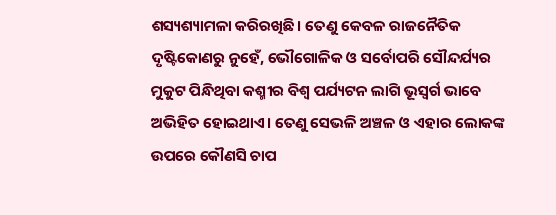ଶସ୍ୟଶ୍ୟାମଳା କରିରଖିଛି। ତେଣୁ କେବଳ ରାଜନୈତିକ ଦୃଷ୍ଟିକୋଣରୁ ନୁହେଁ, ଭୌଗୋଳିକ ଓ ସର୍ବୋପରି ସୌନ୍ଦର୍ଯ୍ୟର ମୁକୁଟ ପିନ୍ଧିଥିବା କଶ୍ମୀର ବିଶ୍ୱ ପର୍ଯ୍ୟଟନ ଲାଗି ଭୂସ୍ବର୍ଗ ଭାବେ ଅଭିହିତ ହୋଇଥାଏ। ତେଣୁ ସେଭଳି ଅଞ୍ଚଳ ଓ ଏହାର ଲୋକଙ୍କ ଉପରେ କୌଣସି ଚାପ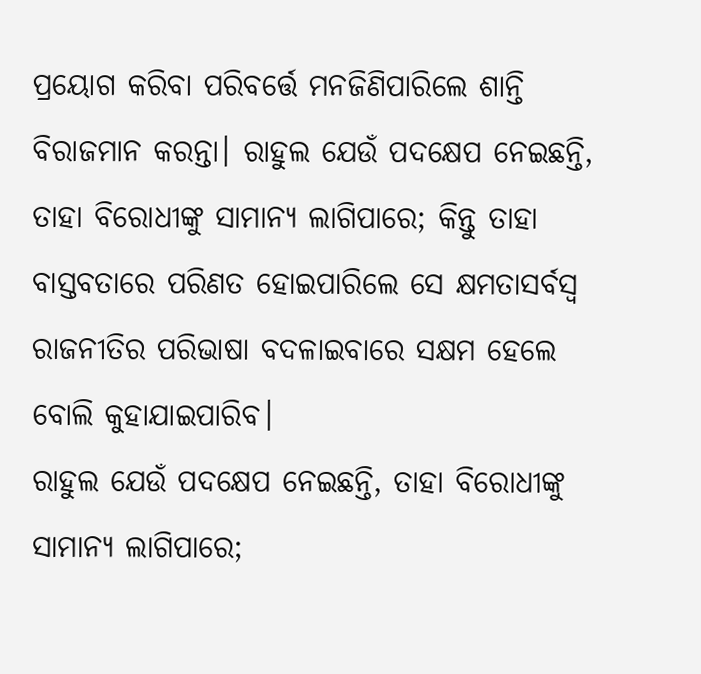ପ୍ରୟୋଗ କରିବା ପରିବର୍ତ୍ତେ ମନଜିଣିପାରିଲେ ଶାନ୍ତି ବିରାଜମାନ କରନ୍ତା। ରାହୁଲ ଯେଉଁ ପଦକ୍ଷେପ ନେଇଛନ୍ତି, ତାହା ବିରୋଧୀଙ୍କୁ ସାମାନ୍ୟ ଲାଗିପାରେ; କିନ୍ତୁ ତାହା ବାସ୍ତବତାରେ ପରିଣତ ହୋଇପାରିଲେ ସେ କ୍ଷମତାସର୍ବସ୍ବ ରାଜନୀତିର ପରିଭାଷା ବଦଳାଇବାରେ ସକ୍ଷମ ହେଲେ ବୋଲି କୁହାଯାଇପାରିବ।
ରାହୁଲ ଯେଉଁ ପଦକ୍ଷେପ ନେଇଛନ୍ତି, ତାହା ବିରୋଧୀଙ୍କୁ ସାମାନ୍ୟ ଲାଗିପାରେ;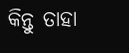କିନ୍ତୁ ତାହା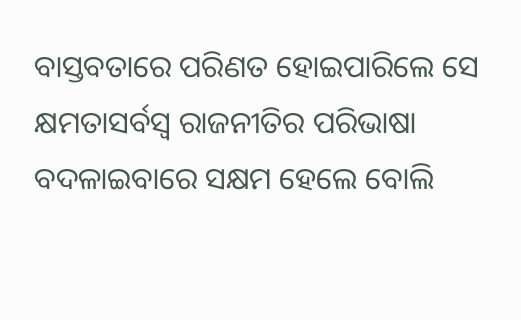ବାସ୍ତବତାରେ ପରିଣତ ହୋଇପାରିଲେ ସେ କ୍ଷମତାସର୍ବସ୍ବ ରାଜନୀତିର ପରିଭାଷା ବଦଳାଇବାରେ ସକ୍ଷମ ହେଲେ ବୋଲି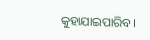କୁହାଯାଇପାରିବ।